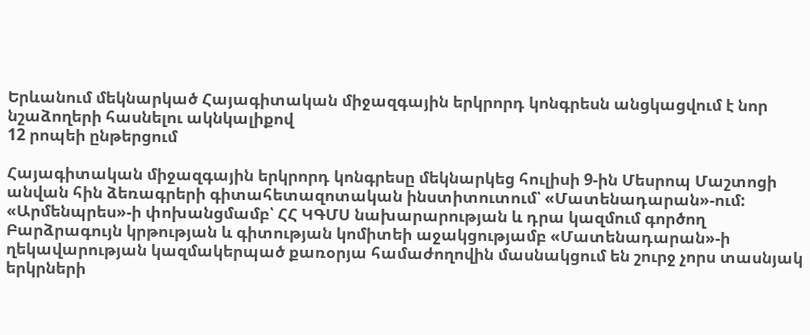Երևանում մեկնարկած Հայագիտական միջազգային երկրորդ կոնգրեսն անցկացվում է նոր նշաձողերի հասնելու ակնկալիքով
12 րոպեի ընթերցում

Հայագիտական միջազգային երկրորդ կոնգրեսը մեկնարկեց հուլիսի 9-ին Մեսրոպ Մաշտոցի անվան հին ձեռագրերի գիտահետազոտական ինստիտուտում՝ «Մատենադարան»-ում: «Արմենպրես»-ի փոխանցմամբ՝ ՀՀ ԿԳՄՍ նախարարության և դրա կազմում գործող Բարձրագույն կրթության և գիտության կոմիտեի աջակցությամբ «Մատենադարան»-ի ղեկավարության կազմակերպած քառօրյա համաժողովին մասնակցում են շուրջ չորս տասնյակ երկրների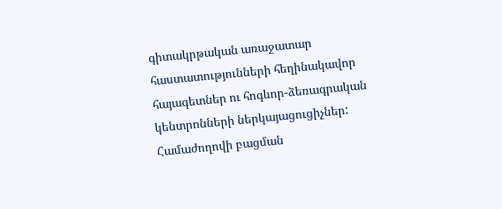գիտակրթական առաջատար հաստատությունների հեղինակավոր հայագետներ ու հոգևոր-ձեռագրական կենտրոնների ներկայացուցիչներ:
Համաժողովի բացման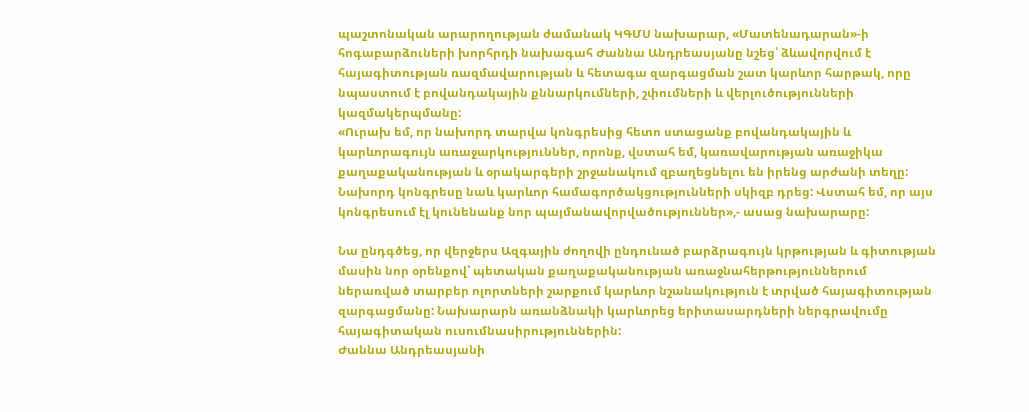պաշտոնական արարողության ժամանակ ԿԳՄՍ նախարար, «Մատենադարան»-ի հոգաբարձուների խորհրդի նախագահ Ժաննա Անդրեասյանը նշեց՝ ձևավորվում է հայագիտության ռազմավարության և հետագա զարգացման շատ կարևոր հարթակ, որը նպաստում է բովանդակային քննարկումների, շփումների և վերլուծությունների կազմակերպմանը:
«Ուրախ եմ, որ նախորդ տարվա կոնգրեսից հետո ստացանք բովանդակային և կարևորագույն առաջարկություններ, որոնք, վստահ եմ, կառավարության առաջիկա քաղաքականության և օրակարգերի շրջանակում զբաղեցնելու են իրենց արժանի տեղը: Նախորդ կոնգրեսը նաև կարևոր համագործակցությունների սկիզբ դրեց: Վստահ եմ, որ այս կոնգրեսում էլ կունենանք նոր պայմանավորվածություններ»,- ասաց նախարարը:

Նա ընդգծեց, որ վերջերս Ազգային ժողովի ընդունած բարձրագույն կրթության և գիտության մասին նոր օրենքով՝ պետական քաղաքականության առաջնահերթություններում ներառված տարբեր ոլորտների շարքում կարևոր նշանակություն է տրված հայագիտության զարգացմանը: Նախարարն առանձնակի կարևորեց երիտասարդների ներգրավումը հայագիտական ուսումնասիրություններին:
Ժաննա Անդրեասյանի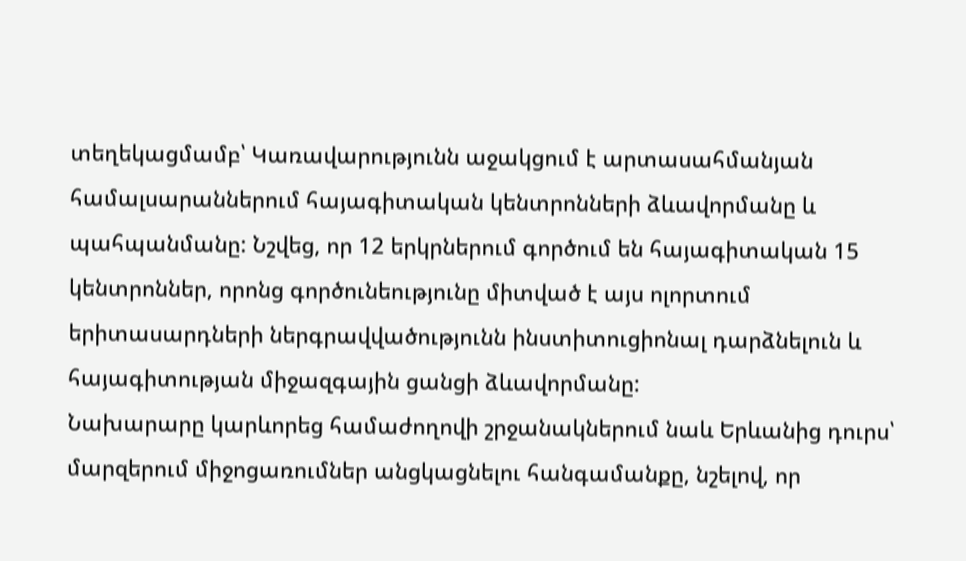տեղեկացմամբ՝ Կառավարությունն աջակցում է արտասահմանյան համալսարաններում հայագիտական կենտրոնների ձևավորմանը և պահպանմանը: Նշվեց, որ 12 երկրներում գործում են հայագիտական 15 կենտրոններ, որոնց գործունեությունը միտված է այս ոլորտում երիտասարդների ներգրավվածությունն ինստիտուցիոնալ դարձնելուն և հայագիտության միջազգային ցանցի ձևավորմանը:
Նախարարը կարևորեց համաժողովի շրջանակներում նաև Երևանից դուրս՝ մարզերում միջոցառումներ անցկացնելու հանգամանքը, նշելով, որ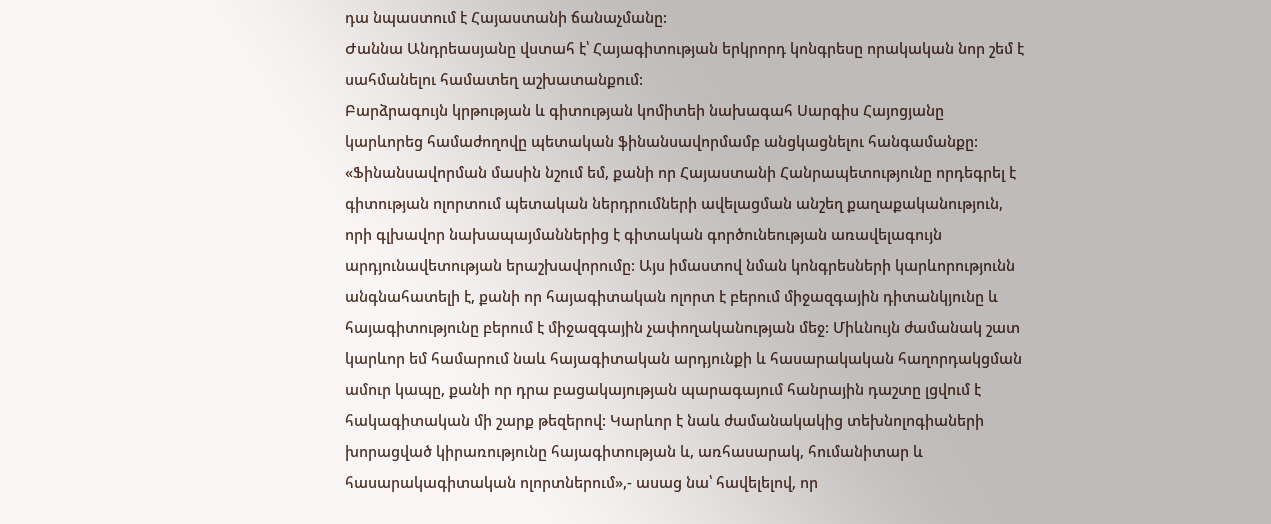դա նպաստում է Հայաստանի ճանաչմանը:
Ժաննա Անդրեասյանը վստահ է՝ Հայագիտության երկրորդ կոնգրեսը որակական նոր շեմ է սահմանելու համատեղ աշխատանքում:
Բարձրագույն կրթության և գիտության կոմիտեի նախագահ Սարգիս Հայոցյանը կարևորեց համաժողովը պետական ֆինանսավորմամբ անցկացնելու հանգամանքը:
«Ֆինանսավորման մասին նշում եմ, քանի որ Հայաստանի Հանրապետությունը որդեգրել է գիտության ոլորտում պետական ներդրումների ավելացման անշեղ քաղաքականություն, որի գլխավոր նախապայմաններից է գիտական գործունեության առավելագույն արդյունավետության երաշխավորումը: Այս իմաստով նման կոնգրեսների կարևորությունն անգնահատելի է, քանի որ հայագիտական ոլորտ է բերում միջազգային դիտանկյունը և հայագիտությունը բերում է միջազգային չափողականության մեջ: Միևնույն ժամանակ շատ կարևոր եմ համարում նաև հայագիտական արդյունքի և հասարակական հաղորդակցման ամուր կապը, քանի որ դրա բացակայության պարագայում հանրային դաշտը լցվում է հակագիտական մի շարք թեզերով: Կարևոր է նաև ժամանակակից տեխնոլոգիաների խորացված կիրառությունը հայագիտության և, առհասարակ, հումանիտար և հասարակագիտական ոլորտներում»,- ասաց նա՝ հավելելով, որ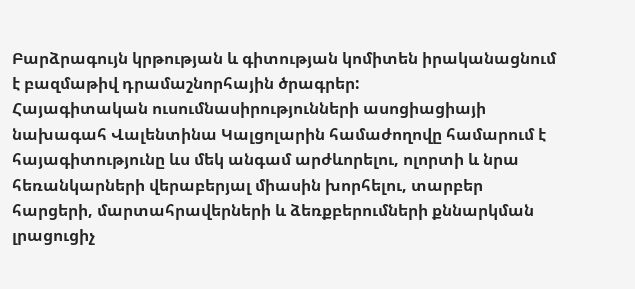Բարձրագույն կրթության և գիտության կոմիտեն իրականացնում է բազմաթիվ դրամաշնորհային ծրագրեր:
Հայագիտական ուսումնասիրությունների ասոցիացիայի նախագահ Վալենտինա Կալցոլարին համաժողովը համարում է հայագիտությունը ևս մեկ անգամ արժևորելու, ոլորտի և նրա հեռանկարների վերաբերյալ միասին խորհելու, տարբեր հարցերի, մարտահրավերների և ձեռքբերումների քննարկման լրացուցիչ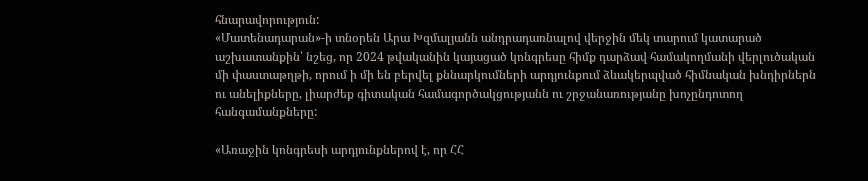հնարավորություն:
«Մատենադարան»-ի տնօրեն Արա Խզմալյանն անդրադառնալով վերջին մեկ տարում կատարած աշխատանքին՝ նշեց, որ 2024 թվականին կայացած կոնգրեսը հիմք դարձավ համակողմանի վերլուծական մի փաստաթղթի, որում ի մի են բերվել քննարկումների արդյունքում ձևակերպված հիմնական խնդիրներն ու անելիքները, լիարժեք գիտական համագործակցությանն ու շրջանառությանը խոչընդոտող հանգամանքները:

«Առաջին կոնգրեսի արդյունքներով է, որ ՀՀ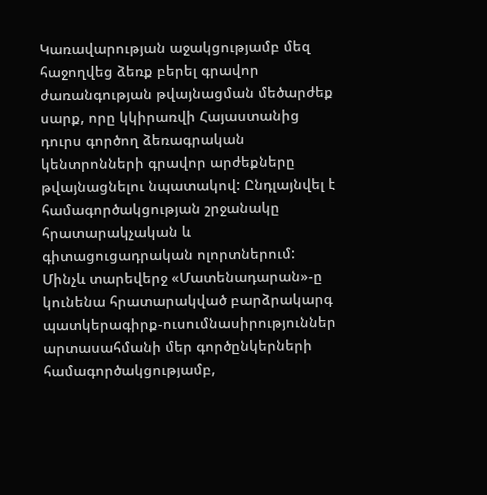Կառավարության աջակցությամբ մեզ հաջողվեց ձեռք բերել գրավոր ժառանգության թվայնացման մեծարժեք սարք, որը կկիրառվի Հայաստանից դուրս գործող ձեռագրական կենտրոնների գրավոր արժեքները թվայնացնելու նպատակով: Ընդլայնվել է համագործակցության շրջանակը հրատարակչական և գիտացուցադրական ոլորտներում: Մինչև տարեվերջ «Մատենադարան»-ը կունենա հրատարակված բարձրակարգ պատկերագիրք-ուսումնասիրություններ արտասահմանի մեր գործընկերների համագործակցությամբ,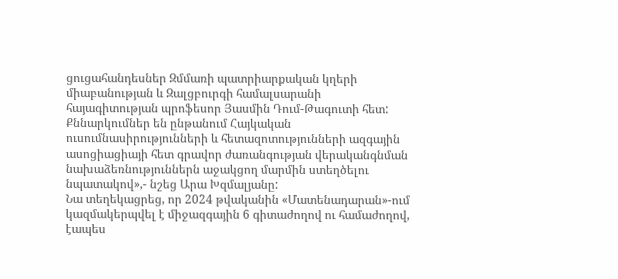ցուցահանդեսներ Զմմառի պատրիարքական կղերի միաբանության և Զալցբուրգի համալսարանի հայագիտության պրոֆեսոր Յասմին Դում-Թագուտի հետ: Քննարկումներ են ընթանում Հայկական ուսումնասիրությունների և հետազոտությունների ազգային ասոցիացիայի հետ գրավոր ժառանգության վերականգնման նախաձեռնություններն աջակցող մարմին ստեղծելու նպատակով»,- նշեց Արա Խզմալյանը:
Նա տեղեկացրեց, որ 2024 թվականին «Մատենադարան»-ում կազմակերպվել է միջազգային 6 գիտաժողով ու համաժողով, էապես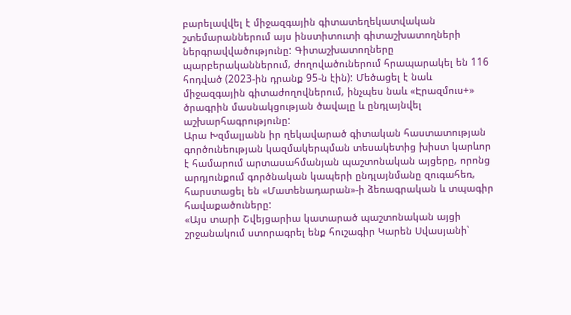բարելավվել է միջազգային գիտատեղեկատվական շտեմարաններում այս ինստիտուտի գիտաշխատողների ներգրավվածությունը: Գիտաշխատողները պարբերականներում, ժողովածուներում հրապարակել են 116 հոդված (2023-ին դրանք 95-ն էին): Մեծացել է նաև միջազգային գիտաժողովներում, ինչպես նաև «Էրազմուս+» ծրագրին մասնակցության ծավալը և ընդլայնվել աշխարհագրությունը:
Արա Խզմալյանն իր ղեկավարած գիտական հաստատության գործունեության կազմակերպման տեսակետից խիստ կարևոր է համարում արտասահմանյան պաշտոնական այցերը, որոնց արդյունքում գործնական կապերի ընդլայնմանը զուգահեռ, հարստացել են «Մատենադարան»-ի ձեռագրական և տպագիր հավաքածուները:
«Այս տարի Շվեյցարիա կատարած պաշտոնական այցի շրջանակում ստորագրել ենք հուշագիր Կարեն Սվասյանի՝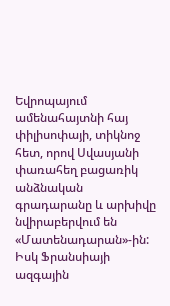Եվրոպայում ամենահայտնի հայ փիլիսոփայի, տիկնոջ հետ, որով Սվասյանի փառահեղ բացառիկ անձնական գրադարանը և արխիվը նվիրաբերվում են «Մատենադարան»-ին: Իսկ Ֆրանսիայի ազգային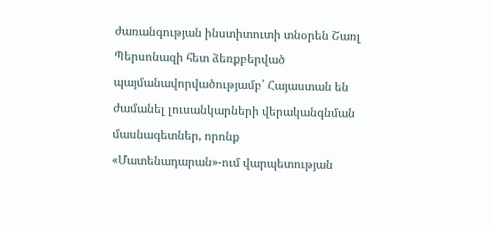ժառանգության ինստիտուտի տնօրեն Շառլ Պերսոնազի հետ ձեռքբերված պայմանավորվածությամբ՝ Հայաստան են ժամանել լուսանկարների վերականգնման մասնագետներ, որոնք «Մատենադարան»-ում վարպետության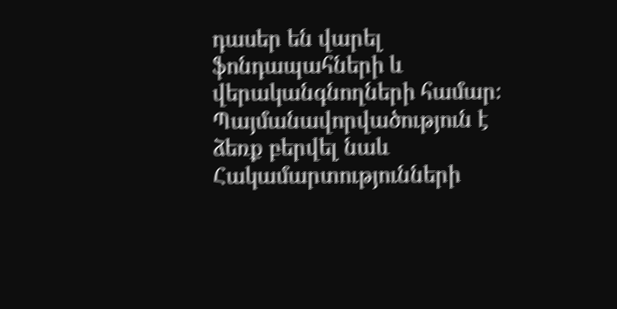դասեր են վարել ֆոնդապահների և վերականգնողների համար։ Պայմանավորվածություն է ձեռք բերվել նաև Հակամարտությունների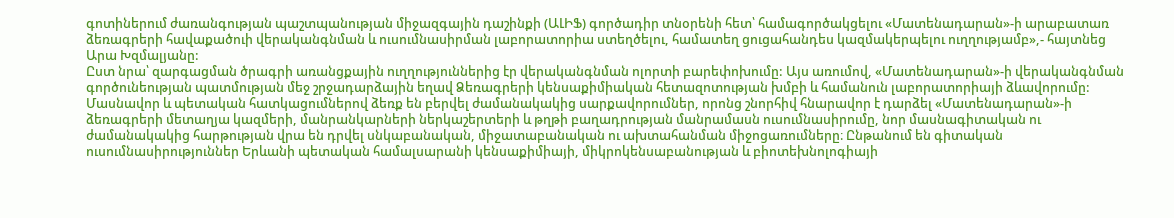գոտիներում ժառանգության պաշտպանության միջազգային դաշինքի (ԱԼԻՖ) գործադիր տնօրենի հետ՝ համագործակցելու «Մատենադարան»-ի արաբատառ ձեռագրերի հավաքածուի վերականգնման և ուսումնասիրման լաբորատորիա ստեղծելու, համատեղ ցուցահանդես կազմակերպելու ուղղությամբ»,- հայտնեց Արա Խզմալյանը:
Ըստ նրա՝ զարգացման ծրագրի առանցքային ուղղություններից էր վերականգնման ոլորտի բարեփոխումը: Այս առումով, «Մատենադարան»-ի վերականգնման գործունեության պատմության մեջ շրջադարձային եղավ Ձեռագրերի կենսաքիմիական հետազոտության խմբի և համանուն լաբորատորիայի ձևավորումը: Մասնավոր և պետական հատկացումներով ձեռք են բերվել ժամանակակից սարքավորումներ, որոնց շնորհիվ հնարավոր է դարձել «Մատենադարան»-ի ձեռագրերի մետաղյա կազմերի, մանրանկարների ներկաշերտերի և թղթի բաղադրության մանրամասն ուսումնասիրումը, նոր մասնագիտական ու ժամանակակից հարթության վրա են դրվել սնկաբանական, միջատաբանական ու ախտահանման միջոցառումները։ Ընթանում են գիտական ուսումնասիրություններ Երևանի պետական համալսարանի կենսաքիմիայի, միկրոկենսաբանության և բիոտեխնոլոգիայի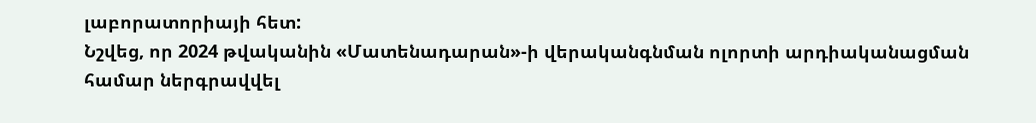լաբորատորիայի հետ:
Նշվեց, որ 2024 թվականին «Մատենադարան»-ի վերականգնման ոլորտի արդիականացման համար ներգրավվել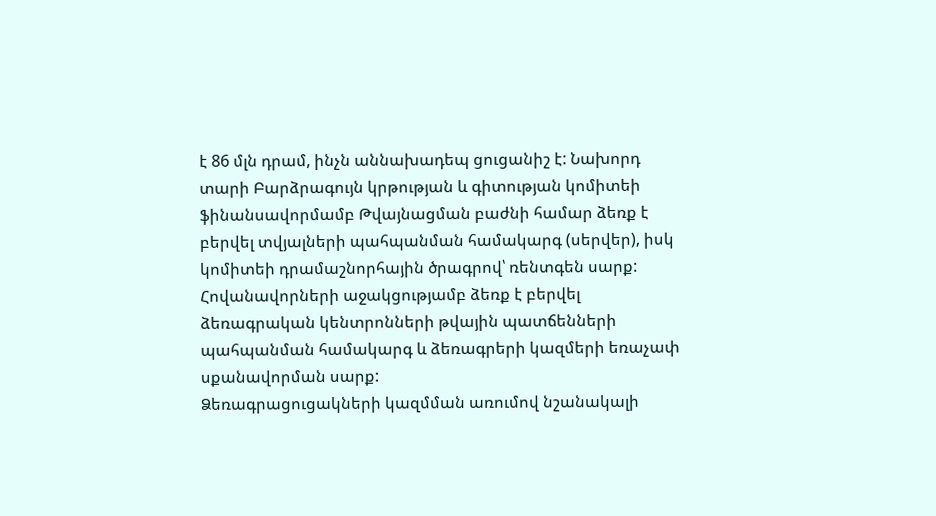է 86 մլն դրամ, ինչն աննախադեպ ցուցանիշ է: Նախորդ տարի Բարձրագույն կրթության և գիտության կոմիտեի ֆինանսավորմամբ Թվայնացման բաժնի համար ձեռք է բերվել տվյալների պահպանման համակարգ (սերվեր), իսկ կոմիտեի դրամաշնորհային ծրագրով՝ ռենտգեն սարք: Հովանավորների աջակցությամբ ձեռք է բերվել ձեռագրական կենտրոնների թվային պատճենների պահպանման համակարգ և ձեռագրերի կազմերի եռաչափ սքանավորման սարք:
Ձեռագրացուցակների կազմման առումով նշանակալի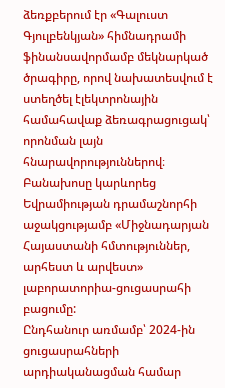ձեռքբերում էր «Գալուստ Գյուլբենկյան» հիմնադրամի ֆինանսավորմամբ մեկնարկած ծրագիրը, որով նախատեսվում է ստեղծել էլեկտրոնային համահավաք ձեռագրացուցակ՝ որոնման լայն հնարավորություններով։
Բանախոսը կարևորեց Եվրամիության դրամաշնորհի աջակցությամբ «Միջնադարյան Հայաստանի հմտություններ, արհեստ և արվեստ» լաբորատորիա-ցուցասրահի բացումը:
Ընդհանուր առմամբ՝ 2024-ին ցուցասրահների արդիականացման համար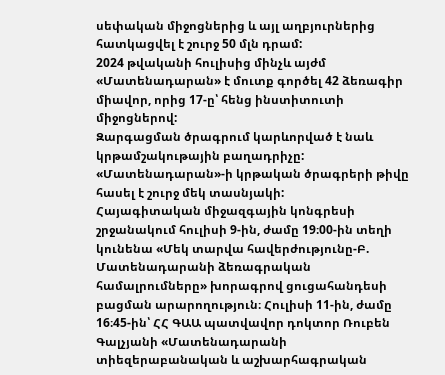սեփական միջոցներից և այլ աղբյուրներից հատկացվել է շուրջ 50 մլն դրամ:
2024 թվականի հուլիսից մինչև այժմ «Մատենադարան» է մուտք գործել 42 ձեռագիր միավոր, որից 17-ը՝ հենց ինստիտուտի միջոցներով:
Զարգացման ծրագրում կարևորված է նաև կրթամշակութային բաղադրիչը: «Մատենադարան»-ի կրթական ծրագրերի թիվը հասել է շուրջ մեկ տասնյակի:
Հայագիտական միջազգային կոնգրեսի շրջանակում հուլիսի 9-ին, ժամը 19։00-ին տեղի կունենա «Մեկ տարվա հավերժությունը-Բ. Մատենադարանի ձեռագրական համալրումները» խորագրով ցուցահանդեսի բացման արարողություն։ Հուլիսի 11-ին, ժամը 16։45-ին՝ ՀՀ ԳԱԱ պատվավոր դոկտոր Ռուբեն Գալչյանի «Մատենադարանի տիեզերաբանական և աշխարհագրական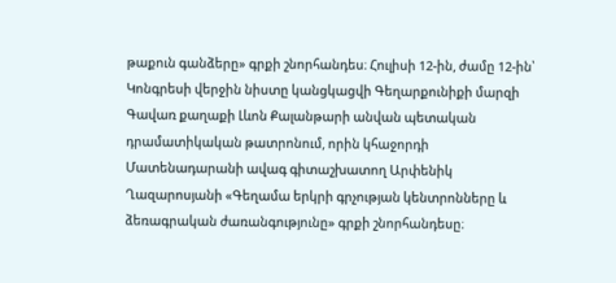թաքուն գանձերը» գրքի շնորհանդես։ Հուլիսի 12-ին, ժամը 12-ին՝ Կոնգրեսի վերջին նիստը կանցկացվի Գեղարքունիքի մարզի Գավառ քաղաքի Լևոն Քալանթարի անվան պետական դրամատիկական թատրոնում, որին կհաջորդի Մատենադարանի ավագ գիտաշխատող Արփենիկ Ղազարոսյանի «Գեղամա երկրի գրչության կենտրոնները և ձեռագրական ժառանգությունը» գրքի շնորհանդեսը։